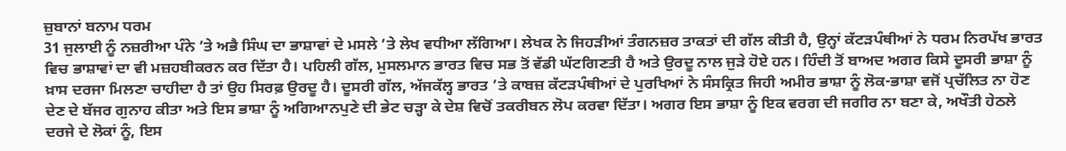ਜ਼ੁਬਾਨਾਂ ਬਨਾਮ ਧਰਮ
31 ਜੁਲਾਈ ਨੂੰ ਨਜ਼ਰੀਆ ਪੰਨੇ ’ਤੇ ਅਭੈ ਸਿੰਘ ਦਾ ਭਾਸ਼ਾਵਾਂ ਦੇ ਮਸਲੇ ’ਤੇ ਲੇਖ ਵਧੀਆ ਲੱਗਿਆ। ਲੇਖਕ ਨੇ ਜਿਹੜੀਆਂ ਤੰਗਨਜ਼ਰ ਤਾਕਤਾਂ ਦੀ ਗੱਲ ਕੀਤੀ ਹੈ, ਉਨ੍ਹਾਂ ਕੱਟੜਪੰਥੀਆਂ ਨੇ ਧਰਮ ਨਿਰਪੱਖ ਭਾਰਤ ਵਿਚ ਭਾਸ਼ਾਵਾਂ ਦਾ ਵੀ ਮਜ਼ਹਬੀਕਰਨ ਕਰ ਦਿੱਤਾ ਹੈ। ਪਹਿਲੀ ਗੱਲ, ਮੁਸਲਮਾਨ ਭਾਰਤ ਵਿਚ ਸਭ ਤੋਂ ਵੱਡੀ ਘੱਟਗਿਣਤੀ ਹੈ ਅਤੇ ਉਰਦੂ ਨਾਲ ਜੁੜੇ ਹੋਏ ਹਨ। ਹਿੰਦੀ ਤੋਂ ਬਾਅਦ ਅਗਰ ਕਿਸੇ ਦੂਸਰੀ ਭਾਸ਼ਾ ਨੂੰ ਖ਼ਾਸ ਦਰਜਾ ਮਿਲਣਾ ਚਾਹੀਦਾ ਹੈ ਤਾਂ ਉਹ ਸਿਰਫ਼ ਉਰਦੂ ਹੈ। ਦੂਸਰੀ ਗੱਲ, ਅੱਜਕੱਲ੍ਹ ਭਾਰਤ ’ਤੇ ਕਾਬਜ਼ ਕੱਟੜਪੰਥੀਆਂ ਦੇ ਪੁਰਖਿਆਂ ਨੇ ਸੰਸਕ੍ਰਿਤ ਜਿਹੀ ਅਮੀਰ ਭਾਸ਼ਾ ਨੂੰ ਲੋਕ-ਭਾਸ਼ਾ ਵਜੋਂ ਪ੍ਰਚੱਲਿਤ ਨਾ ਹੋਣ ਦੇਣ ਦੇ ਬੱਜਰ ਗੁਨਾਹ ਕੀਤਾ ਅਤੇ ਇਸ ਭਾਸ਼ਾ ਨੂੰ ਅਗਿਆਨਪੁਣੇ ਦੀ ਭੇਟ ਚੜ੍ਹਾ ਕੇ ਦੇਸ਼ ਵਿਚੋਂ ਤਕਰੀਬਨ ਲੋਪ ਕਰਵਾ ਦਿੱਤਾ। ਅਗਰ ਇਸ ਭਾਸ਼ਾ ਨੂੰ ਇਕ ਵਰਗ ਦੀ ਜਗੀਰ ਨਾ ਬਣਾ ਕੇ, ਅਖੌਤੀ ਹੇਠਲੇ ਦਰਜੇ ਦੇ ਲੋਕਾਂ ਨੂੰ, ਇਸ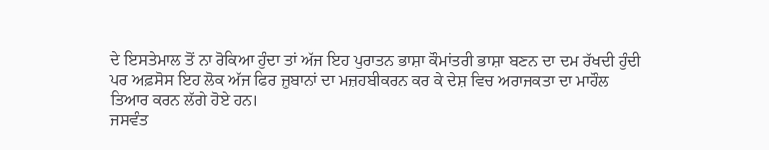ਦੇ ਇਸਤੇਮਾਲ ਤੋਂ ਨਾ ਰੋਕਿਆ ਹੁੰਦਾ ਤਾਂ ਅੱਜ ਇਹ ਪੁਰਾਤਨ ਭਾਸ਼ਾ ਕੌਮਾਂਤਰੀ ਭਾਸ਼ਾ ਬਣਨ ਦਾ ਦਮ ਰੱਖਦੀ ਹੁੰਦੀ ਪਰ ਅਫ਼ਸੋਸ ਇਹ ਲੋਕ ਅੱਜ ਫਿਰ ਜ਼ੁਬਾਨਾਂ ਦਾ ਮਜ਼ਹਬੀਕਰਨ ਕਰ ਕੇ ਦੇਸ਼ ਵਿਚ ਅਰਾਜਕਤਾ ਦਾ ਮਾਹੌਲ ਤਿਆਰ ਕਰਨ ਲੱਗੇ ਹੋਏ ਹਨ।
ਜਸਵੰਤ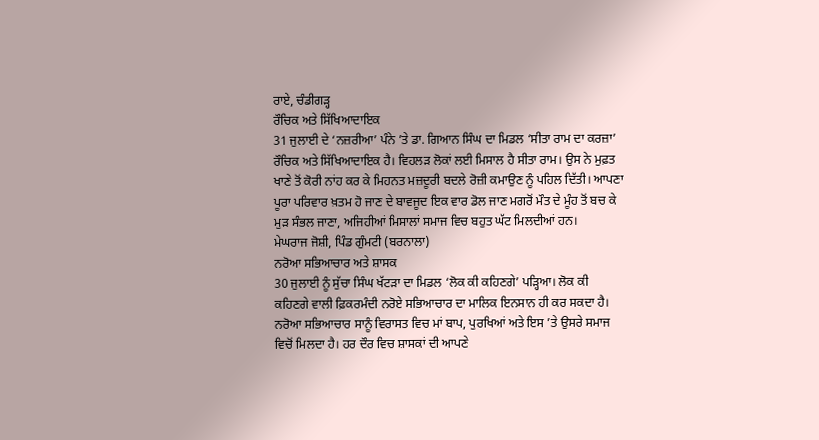ਰਾਏ, ਚੰਡੀਗੜ੍ਹ
ਰੌਚਿਕ ਅਤੇ ਸਿੱਖਿਆਦਾਇਕ
31 ਜੁਲਾਈ ਦੇ ‘ਨਜ਼ਰੀਆ’ ਪੰਨੇ ’ਤੇ ਡਾ. ਗਿਆਨ ਸਿੰਘ ਦਾ ਮਿਡਲ ‘ਸੀਤਾ ਰਾਮ ਦਾ ਕਰਜ਼ਾ’ ਰੌਚਿਕ ਅਤੇ ਸਿੱਖਿਆਦਾਇਕ ਹੈ। ਵਿਹਲੜ ਲੋਕਾਂ ਲਈ ਮਿਸਾਲ ਹੈ ਸੀਤਾ ਰਾਮ। ਉਸ ਨੇ ਮੁਫ਼ਤ ਖਾਣੇ ਤੋਂ ਕੋਰੀ ਨਾਂਹ ਕਰ ਕੇ ਮਿਹਨਤ ਮਜ਼ਦੂਰੀ ਬਦਲੇ ਰੋਜ਼ੀ ਕਮਾਉਣ ਨੂੰ ਪਹਿਲ ਦਿੱਤੀ। ਆਪਣਾ ਪੂਰਾ ਪਰਿਵਾਰ ਖ਼ਤਮ ਹੋ ਜਾਣ ਦੇ ਬਾਵਜੂਦ ਇਕ ਵਾਰ ਡੋਲ ਜਾਣ ਮਗਰੋਂ ਮੌਤ ਦੇ ਮੂੰਹ ਤੋਂ ਬਚ ਕੇ ਮੁੜ ਸੰਭਲ ਜਾਣਾ, ਅਜਿਹੀਆਂ ਮਿਸਾਲਾਂ ਸਮਾਜ ਵਿਚ ਬਹੁਤ ਘੱਟ ਮਿਲਦੀਆਂ ਹਨ।
ਮੇਘਰਾਜ ਜੋਸ਼ੀ, ਪਿੰਡ ਗੁੰਮਟੀ (ਬਰਨਾਲਾ)
ਨਰੋਆ ਸਭਿਆਚਾਰ ਅਤੇ ਸ਼ਾਸਕ
30 ਜੁਲਾਈ ਨੂੰ ਸੁੱਚਾ ਸਿੰਘ ਖੱਟੜਾ ਦਾ ਮਿਡਲ ‘ਲੋਕ ਕੀ ਕਹਿਣਗੇ’ ਪੜ੍ਹਿਆ। ਲੋਕ ਕੀ ਕਹਿਣਗੇ ਵਾਲੀ ਫ਼ਿਕਰਮੰਦੀ ਨਰੋਏ ਸਭਿਆਚਾਰ ਦਾ ਮਾਲਿਕ ਇਨਸਾਨ ਹੀ ਕਰ ਸਕਦਾ ਹੈ। ਨਰੋਆ ਸਭਿਆਚਾਰ ਸਾਨੂੰ ਵਿਰਾਸਤ ਵਿਚ ਮਾਂ ਬਾਪ, ਪੁਰਖਿਆਂ ਅਤੇ ਇਸ ’ਤੇ ਉਸਰੇ ਸਮਾਜ ਵਿਚੋਂ ਮਿਲਦਾ ਹੈ। ਹਰ ਦੌਰ ਵਿਚ ਸ਼ਾਸਕਾਂ ਦੀ ਆਪਣੇ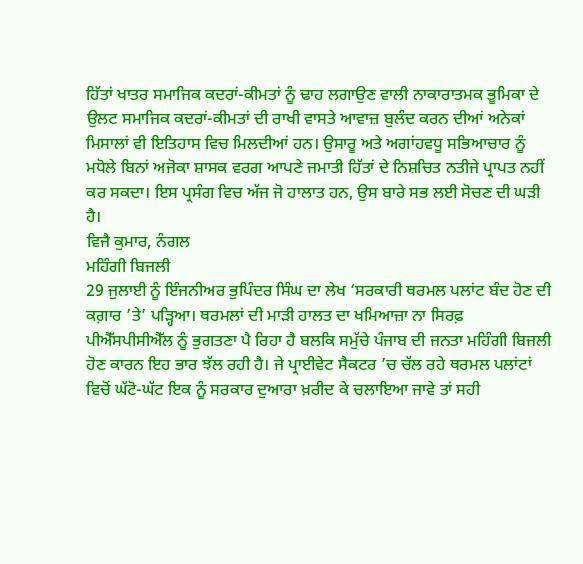ਹਿੱਤਾਂ ਖਾਤਰ ਸਮਾਜਿਕ ਕਦਰਾਂ-ਕੀਮਤਾਂ ਨੂੰ ਢਾਹ ਲਗਾਉਣ ਵਾਲੀ ਨਾਕਾਰਾਤਮਕ ਭੂਮਿਕਾ ਦੇ ਉਲਟ ਸਮਾਜਿਕ ਕਦਰਾਂ-ਕੀਮਤਾਂ ਦੀ ਰਾਖੀ ਵਾਸਤੇ ਆਵਾਜ਼ ਬੁਲੰਦ ਕਰਨ ਦੀਆਂ ਅਨੇਕਾਂ ਮਿਸਾਲਾਂ ਵੀ ਇਤਿਹਾਸ ਵਿਚ ਮਿਲਦੀਆਂ ਹਨ। ਉਸਾਰੂ ਅਤੇ ਅਗਾਂਹਵਧੂ ਸਭਿਆਚਾਰ ਨੂੰ ਮਧੋਲੇ ਬਿਨਾਂ ਅਜੋਕਾ ਸ਼ਾਸਕ ਵਰਗ ਆਪਣੇ ਜਮਾਤੀ ਹਿੱਤਾਂ ਦੇ ਨਿਸ਼ਚਿਤ ਨਤੀਜੇ ਪ੍ਰਾਪਤ ਨਹੀਂ ਕਰ ਸਕਦਾ। ਇਸ ਪ੍ਰਸੰਗ ਵਿਚ ਅੱਜ ਜੋ ਹਾਲਾਤ ਹਨ, ਉਸ ਬਾਰੇ ਸਭ ਲਈ ਸੋਚਣ ਦੀ ਘੜੀ ਹੈ।
ਵਿਜੈ ਕੁਮਾਰ, ਨੰਗਲ
ਮਹਿੰਗੀ ਬਿਜਲੀ
29 ਜੁਲਾਈ ਨੂੰ ਇੰਜਨੀਅਰ ਭੁਪਿੰਦਰ ਸਿੰਘ ਦਾ ਲੇਖ ‘ਸਰਕਾਰੀ ਥਰਮਲ ਪਲਾਂਟ ਬੰਦ ਹੋਣ ਦੀ ਕਗ਼ਾਰ ’ਤੇ’ ਪੜ੍ਹਿਆ। ਥਰਮਲਾਂ ਦੀ ਮਾੜੀ ਹਾਲਤ ਦਾ ਖਮਿਆਜ਼ਾ ਨਾ ਸਿਰਫ਼ ਪੀਐੱਸਪੀਸੀਐੱਲ ਨੂੰ ਭੁਗਤਣਾ ਪੈ ਰਿਹਾ ਹੈ ਬਲਕਿ ਸਮੁੱਚੇ ਪੰਜਾਬ ਦੀ ਜਨਤਾ ਮਹਿੰਗੀ ਬਿਜਲੀ ਹੋਣ ਕਾਰਨ ਇਹ ਭਾਰ ਝੱਲ ਰਹੀ ਹੈ। ਜੇ ਪ੍ਰਾਈਵੇਟ ਸੈਕਟਰ ’ਚ ਚੱਲ ਰਹੇ ਥਰਮਲ ਪਲਾਂਟਾਂ ਵਿਚੋਂ ਘੱਟੋ-ਘੱਟ ਇਕ ਨੂੰ ਸਰਕਾਰ ਦੁਆਰਾ ਖ਼ਰੀਦ ਕੇ ਚਲਾਇਆ ਜਾਵੇ ਤਾਂ ਸਹੀ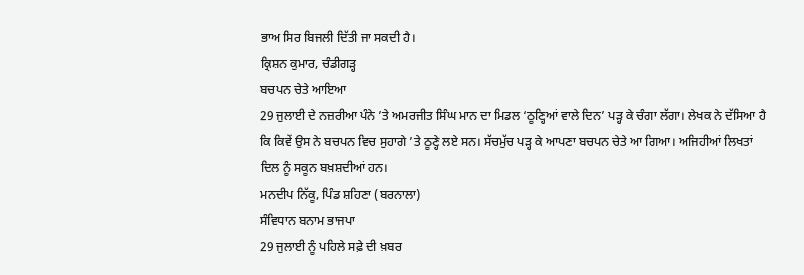ਭਾਅ ਸਿਰ ਬਿਜਲੀ ਦਿੱਤੀ ਜਾ ਸਕਦੀ ਹੈ।
ਕ੍ਰਿਸ਼ਨ ਕੁਮਾਰ, ਚੰਡੀਗੜ੍ਹ
ਬਚਪਨ ਚੇਤੇ ਆਇਆ
29 ਜੁਲਾਈ ਦੇ ਨਜ਼ਰੀਆ ਪੰਨੇ ’ਤੇ ਅਮਰਜੀਤ ਸਿੰਘ ਮਾਨ ਦਾ ਮਿਡਲ ‘ਠੂਣ੍ਹਿਆਂ ਵਾਲੇ ਦਿਨ’ ਪੜ੍ਹ ਕੇ ਚੰਗਾ ਲੱਗਾ। ਲੇਖਕ ਨੇ ਦੱਸਿਆ ਹੈ ਕਿ ਕਿਵੇਂ ਉਸ ਨੇ ਬਚਪਨ ਵਿਚ ਸੁਹਾਗੇ ’ਤੇ ਠੂਣ੍ਹੇ ਲਏ ਸਨ। ਸੱਚਮੁੱਚ ਪੜ੍ਹ ਕੇ ਆਪਣਾ ਬਚਪਨ ਚੇਤੇ ਆ ਗਿਆ। ਅਜਿਹੀਆਂ ਲਿਖਤਾਂ ਦਿਲ ਨੂੰ ਸਕੂਨ ਬਖ਼ਸ਼ਦੀਆਂ ਹਨ।
ਮਨਦੀਪ ਨਿੱਕੂ, ਪਿੰਡ ਸ਼ਹਿਣਾ (ਬਰਨਾਲਾ)
ਸੰਵਿਧਾਨ ਬਨਾਮ ਭਾਜਪਾ
29 ਜੁਲਾਈ ਨੂੰ ਪਹਿਲੇ ਸਫ਼ੇ ਦੀ ਖ਼ਬਰ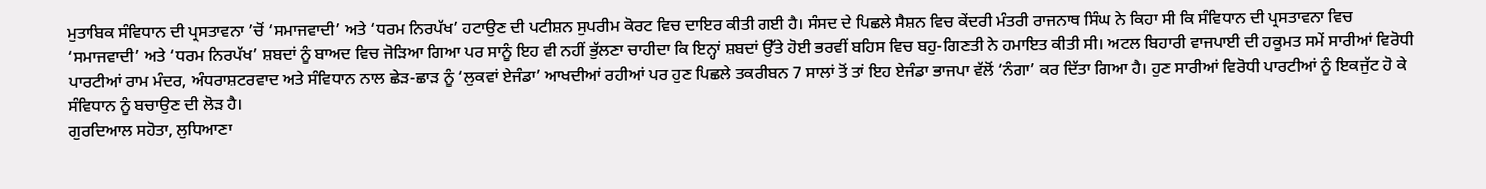ਮੁਤਾਬਿਕ ਸੰਵਿਧਾਨ ਦੀ ਪ੍ਰਸਤਾਵਨਾ ’ਚੋਂ ‘ਸਮਾਜਵਾਦੀ’ ਅਤੇ ‘ਧਰਮ ਨਿਰਪੱਖ’ ਹਟਾਉਣ ਦੀ ਪਟੀਸ਼ਨ ਸੁਪਰੀਮ ਕੋਰਟ ਵਿਚ ਦਾਇਰ ਕੀਤੀ ਗਈ ਹੈ। ਸੰਸਦ ਦੇ ਪਿਛਲੇ ਸੈਸ਼ਨ ਵਿਚ ਕੇਂਦਰੀ ਮੰਤਰੀ ਰਾਜਨਾਥ ਸਿੰਘ ਨੇ ਕਿਹਾ ਸੀ ਕਿ ਸੰਵਿਧਾਨ ਦੀ ਪ੍ਰਸਤਾਵਨਾ ਵਿਚ ‘ਸਮਾਜਵਾਦੀ’ ਅਤੇ ‘ਧਰਮ ਨਿਰਪੱਖ’ ਸ਼ਬਦਾਂ ਨੂੰ ਬਾਅਦ ਵਿਚ ਜੋੜਿਆ ਗਿਆ ਪਰ ਸਾਨੂੰ ਇਹ ਵੀ ਨਹੀਂ ਭੁੱਲਣਾ ਚਾਹੀਦਾ ਕਿ ਇਨ੍ਹਾਂ ਸ਼ਬਦਾਂ ਉੱਤੇ ਹੋਈ ਭਰਵੀਂ ਬਹਿਸ ਵਿਚ ਬਹੁ-ਗਿਣਤੀ ਨੇ ਹਮਾਇਤ ਕੀਤੀ ਸੀ। ਅਟਲ ਬਿਹਾਰੀ ਵਾਜਪਾਈ ਦੀ ਹਕੂਮਤ ਸਮੇਂ ਸਾਰੀਆਂ ਵਿਰੋਧੀ ਪਾਰਟੀਆਂ ਰਾਮ ਮੰਦਰ, ਅੰਧਰਾਸ਼ਟਰਵਾਦ ਅਤੇ ਸੰਵਿਧਾਨ ਨਾਲ ਛੇੜ-ਛਾੜ ਨੂੰ ‘ਲੁਕਵਾਂ ਏਜੰਡਾ’ ਆਖਦੀਆਂ ਰਹੀਆਂ ਪਰ ਹੁਣ ਪਿਛਲੇ ਤਕਰੀਬਨ 7 ਸਾਲਾਂ ਤੋਂ ਤਾਂ ਇਹ ਏਜੰਡਾ ਭਾਜਪਾ ਵੱਲੋਂ ‘ਨੰਗਾ’ ਕਰ ਦਿੱਤਾ ਗਿਆ ਹੈ। ਹੁਣ ਸਾਰੀਆਂ ਵਿਰੋਧੀ ਪਾਰਟੀਆਂ ਨੂੰ ਇਕਜੁੱਟ ਹੋ ਕੇ ਸੰਵਿਧਾਨ ਨੂੰ ਬਚਾਉਣ ਦੀ ਲੋੜ ਹੈ।
ਗੁਰਦਿਆਲ ਸਹੋਤਾ, ਲੁਧਿਆਣਾ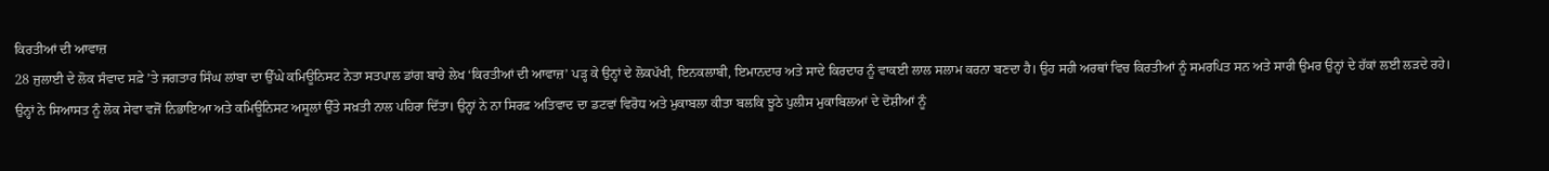ਕਿਰਤੀਆਂ ਦੀ ਆਵਾਜ਼
28 ਜੁਲਾਈ ਦੇ ਲੋਕ ਸੰਵਾਦ ਸਫ਼ੇ ’ਤੇ ਜਗਤਾਰ ਸਿੰਘ ਲਾਂਬਾ ਦਾ ਉੱਘੇ ਕਮਿਊਨਿਸਟ ਨੇਤਾ ਸਤਪਾਲ ਡਾਂਗ ਬਾਰੇ ਲੇਖ ‘ਕਿਰਤੀਆਂ ਦੀ ਆਵਾਜ਼’ ਪੜ੍ਹ ਕੇ ਉਨ੍ਹਾਂ ਦੇ ਲੋਕਪੱਖੀ, ਇਨਕਲਾਬੀ, ਇਮਾਨਦਾਰ ਅਤੇ ਸਾਦੇ ਕਿਰਦਾਰ ਨੂੰ ਵਾਕਈ ਲਾਲ ਸਲਾਮ ਕਰਨਾ ਬਣਦਾ ਹੈ। ਉਹ ਸਹੀ ਅਰਥਾਂ ਵਿਚ ਕਿਰਤੀਆਂ ਨੂੰ ਸਮਰਪਿਤ ਸਨ ਅਤੇ ਸਾਰੀ ਉਮਰ ਉਨ੍ਹਾਂ ਦੇ ਹੱਕਾਂ ਲਈ ਲੜਦੇ ਰਹੇ। ਉਨ੍ਹਾਂ ਨੇ ਸਿਆਸਤ ਨੂੰ ਲੋਕ ਸੇਵਾ ਵਜੋਂ ਨਿਭਾਇਆ ਅਤੇ ਕਮਿਊਨਿਸਟ ਅਸੂਲਾਂ ਉੱਤੇ ਸਖ਼ਤੀ ਨਾਲ ਪਹਿਰਾ ਦਿੱਤਾ। ਉਨ੍ਹਾਂ ਨੇ ਨਾ ਸਿਰਫ਼ ਅਤਿਵਾਦ ਦਾ ਡਟਵਾਂ ਵਿਰੋਧ ਅਤੇ ਮੁਕਾਬਲਾ ਕੀਤਾ ਬਲਕਿ ਝੂਠੇ ਪੁਲੀਸ ਮੁਕਾਬਿਲਆਂ ਦੇ ਦੋਸ਼ੀਆਂ ਨੂੰ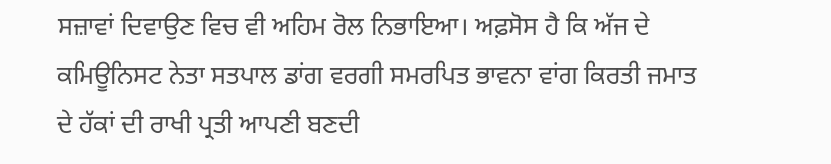ਸਜ਼ਾਵਾਂ ਦਿਵਾਉਣ ਵਿਚ ਵੀ ਅਹਿਮ ਰੋਲ ਨਿਭਾਇਆ। ਅਫ਼ਸੋਸ ਹੈ ਕਿ ਅੱਜ ਦੇ ਕਮਿਊਨਿਸਟ ਨੇਤਾ ਸਤਪਾਲ ਡਾਂਗ ਵਰਗੀ ਸਮਰਪਿਤ ਭਾਵਨਾ ਵਾਂਗ ਕਿਰਤੀ ਜਮਾਤ ਦੇ ਹੱਕਾਂ ਦੀ ਰਾਖੀ ਪ੍ਰਤੀ ਆਪਣੀ ਬਣਦੀ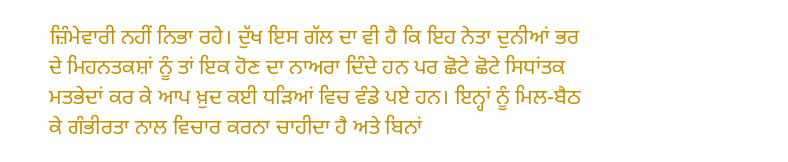ਜ਼ਿੰਮੇਵਾਰੀ ਨਹੀਂ ਨਿਭਾ ਰਹੇ। ਦੁੱਖ ਇਸ ਗੱਲ ਦਾ ਵੀ ਹੈ ਕਿ ਇਹ ਨੇਤਾ ਦੁਨੀਆਂ ਭਰ ਦੇ ਮਿਹਨਤਕਸ਼ਾਂ ਨੂੰ ਤਾਂ ਇਕ ਹੋਣ ਦਾ ਨਾਅਰਾ ਦਿੰਦੇ ਹਨ ਪਰ ਛੋਟੇ ਛੋਟੇ ਸਿਧਾਂਤਕ ਮਤਭੇਦਾਂ ਕਰ ਕੇ ਆਪ ਖ਼ੁਦ ਕਈ ਧੜਿਆਂ ਵਿਚ ਵੰਡੇ ਪਏ ਹਨ। ਇਨ੍ਹਾਂ ਨੂੰ ਮਿਲ-ਬੈਠ ਕੇ ਗੰਭੀਰਤਾ ਨਾਲ ਵਿਚਾਰ ਕਰਨਾ ਚਾਹੀਦਾ ਹੈ ਅਤੇ ਬਿਨਾਂ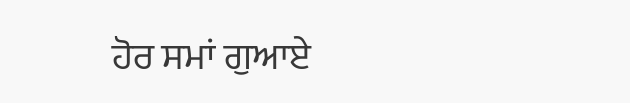ਹੋਰ ਸਮਾਂ ਗੁਆਏ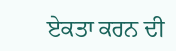ਏਕਤਾ ਕਰਨ ਦੀ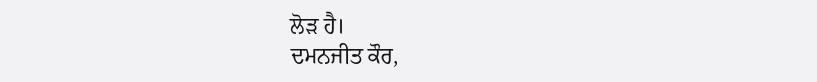ਲੋੜ ਹੈ।
ਦਮਨਜੀਤ ਕੌਰ,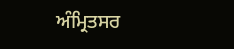ਅੰਮ੍ਰਿਤਸਰ